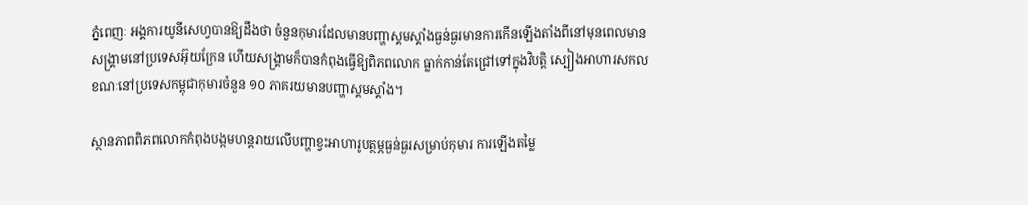ភ្នំពេញៈ អង្គការយូនីសេហ្វបានឱ្យដឹងថា ចំនួនកុមារដែលមានបញ្ហាស្គមស្គាំងធ្ងន់ធ្ងរមានការកើនឡើងតាំងពីនៅមុនពេលមានសង្គ្រាមនៅប្រទេសអ៊ុយក្រែន ហើយសង្គ្រាមក៏បានកំពុងធ្វើឱ្យពិភពលោក ធ្លាក់កាន់តែជ្រៅទៅក្នុងវិបត្តិ ស្បៀងអាហារសកល ខណៈនៅប្រទេសកម្ពុជាកុមារចំនួន ១០ ភាគរយមានបញ្ហាស្គមស្គាំង។

ស្ថានភាពពិភពលោកកំពុងបង្កមហន្តរាយលើបញ្ហាខ្វះអាហារូបត្ថម្ភធ្ងន់ធ្ងរសម្រាប់កុមារ ការឡើងតម្លៃ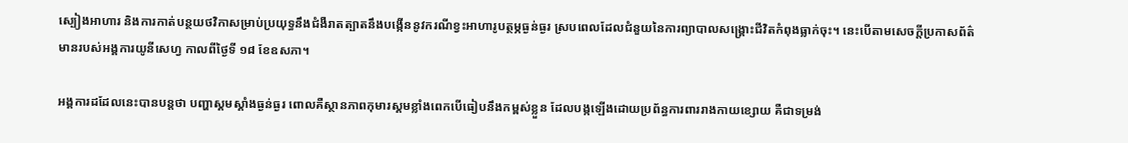ស្បៀងអាហារ និងការកាត់បន្ថយថវិកាសម្រាប់ប្រយុទ្ធនឹងជំងឺរាតត្បាតនឹងបង្កើននូវករណីខ្វះអាហារូបត្ថម្ភធ្ងន់ធ្ងរ ស្របពេលដែលជំនួយនៃការព្យាបាលសង្គ្រោះជីវិតកំពុងធ្លាក់ចុះ។ នេះបើតាមសេចក្តីប្រកាសព័ត៌មានរបស់អង្គការយូនីសេហ្វ កាលពីថ្ងៃទី ១៨ ខែឧសភា។

អង្គការដដែលនេះបានបន្តថា បញ្ហាស្គមស្គាំងធ្ងន់ធ្ងរ ពោលគឺស្ថានភាពកុមារស្គមខ្លាំងពេកបើធៀបនឹងកម្ពស់ខ្លួន ដែលបង្កឡើងដោយប្រព័ន្ធការពាររាងកាយខ្សោយ គឺជាទម្រង់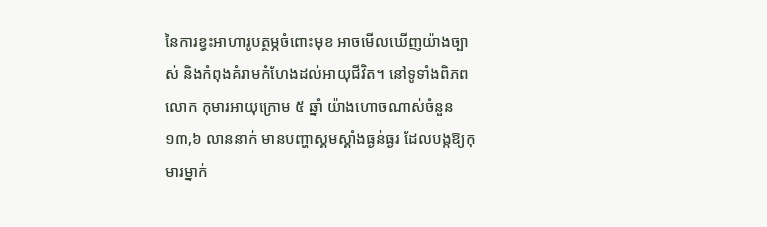នៃការខ្វះអាហារូបត្ថម្ភចំពោះមុខ អាចមើលឃើញយ៉ាងច្បាស់ និងកំពុងគំរាមកំហែងដល់អាយុជីវិត។ នៅទូទាំងពិភពលោក កុមារអាយុក្រោម ៥ ឆ្នាំ យ៉ាងហោចណាស់ចំនួន ១៣,៦ លាននាក់ មានបញ្ហាស្គមស្គាំងធ្ងន់ធ្ងរ ដែលបង្កឱ្យកុមារម្នាក់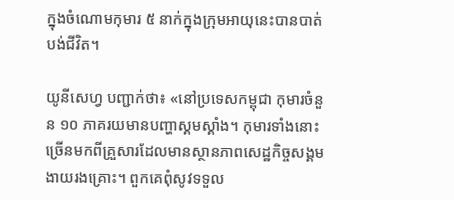ក្នុងចំណោមកុមារ ៥ នាក់ក្នុងក្រុមអាយុនេះបានបាត់បង់ជីវិត។

យូនីសេហ្វ បញ្ជាក់ថា៖ «នៅប្រទេសកម្ពុជា កុមារចំនួន ១០ ភាគរយមានបញ្ហាស្គមស្គាំង។ កុមារទាំងនោះ ច្រើនមកពីគ្រួសារដែលមានស្ថានភាពសេដ្ឋកិច្ចសង្គមងាយរងគ្រោះ។ ពួកគេពុំសូវទទួល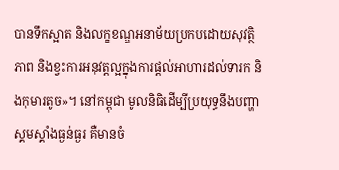បានទឹកស្អាត និងលក្ខខណ្ឌអនាម័យប្រកបដោយសុវត្ថិភាព និងខ្វះការអនុវត្តល្អក្នុងការផ្ដល់អាហារដល់ទារក និងកុមារតូច»។ នៅកម្ពុជា មូលនិធិដើម្បីប្រយុទ្ធនឹងបញ្ហាស្គមស្គាំងធ្ងន់ធ្ងរ គឺមានចំ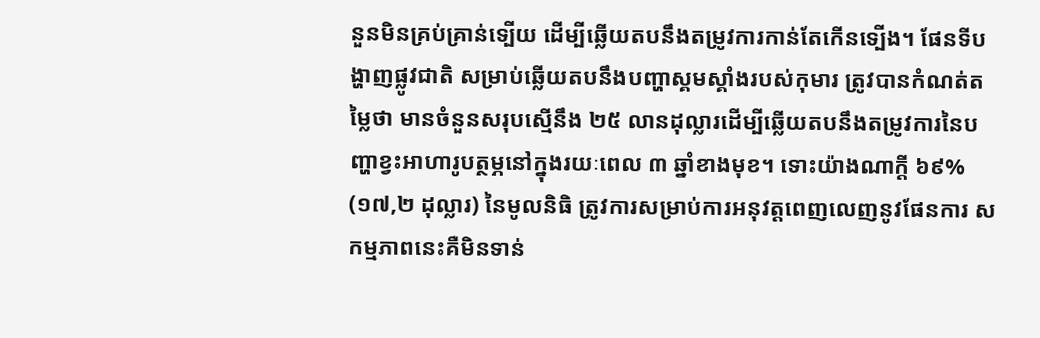នួនមិនគ្រប់គ្រាន់ទ្បើយ ដើម្បីឆ្លើយតបនឹងតម្រូវការកាន់តែកើនទ្បើង។ ផែនទីបង្ហាញផ្លូវជាតិ សម្រាប់ឆ្លើយតបនឹងបញ្ហាស្គមស្គាំងរបស់កុមារ ត្រូវបានកំណត់តម្លៃថា មានចំនួនសរុបស្មើនឹង ២៥ លានដុល្លារដើម្បីឆ្លើយតបនឹងតម្រូវការនៃបញ្ហាខ្វះអាហារូបត្ថម្ភនៅក្នុងរយៈពេល ៣ ឆ្នាំខាងមុខ។ ទោះយ៉ាងណាក្ដី ៦៩% (១៧,២ ដុល្លារ) នៃមូលនិធិ ត្រូវការសម្រាប់ការអនុវត្តពេញលេញនូវផែនការ សកម្មភាពនេះគឺមិនទាន់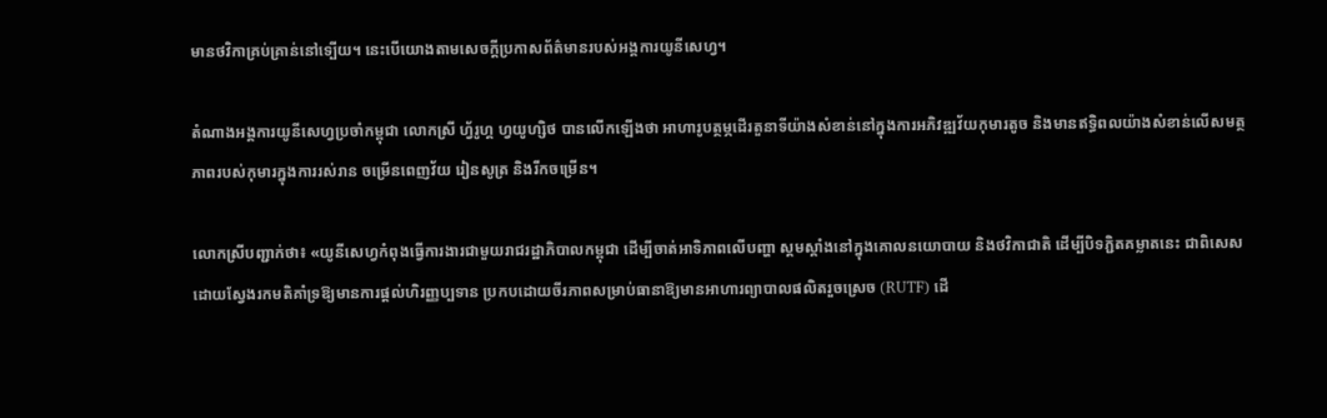មានថវិកាគ្រប់គ្រាន់នៅទ្បើយ។ នេះបើយោងតាមសេចក្តីប្រកាសព័ត៌មានរបស់អង្គការយូនីសេហ្វ។

តំណាងអង្គការយូនីសេហ្វប្រចាំកម្ពុជា លោកស្រី ហ្វ័រូហ្គ ហ្វយូហ្សិថ បានលើកឡើងថា អាហារូបត្ថម្ភដើរតួនាទីយ៉ាងសំខាន់នៅក្នុងការអភិវឌ្ឍវ័យកុមារតូច និងមានឥទ្ធិពលយ៉ាងសំខាន់លើសមត្ថភាពរបស់កុមារក្នុងការរស់រាន ចម្រើនពេញវ័យ រៀនសូត្រ និងរីកចម្រើន។

លោកស្រីបញ្ជាក់ថា៖ «យូនីសេហ្វកំពុងធ្វើការងារជាមួយរាជរដ្ឋាភិបាលកម្ពុជា ដើម្បីចាត់អាទិភាពលើបញ្ហា ស្គមស្គាំងនៅក្នុងគោលនយោបាយ និងថវិកាជាតិ ដើម្បីបិទភ្ជិតគម្លាតនេះ ជាពិសេសដោយស្វែងរកមតិគាំទ្រឱ្យមានការផ្ដល់ហិរញ្ញប្បទាន ប្រកបដោយចីរភាពសម្រាប់ធានាឱ្យមានអាហារព្យាបាលផលិតរួចស្រេច (RUTF) ដើ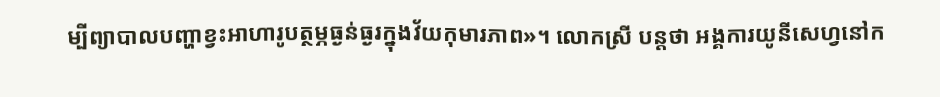ម្បីព្យាបាលបញ្ហាខ្វះអាហារូបត្ថម្ភធ្ងន់ធ្ងរក្នុងវ័យកុមារភាព»។ លោកស្រី បន្តថា អង្គការយូនីសេហ្វនៅក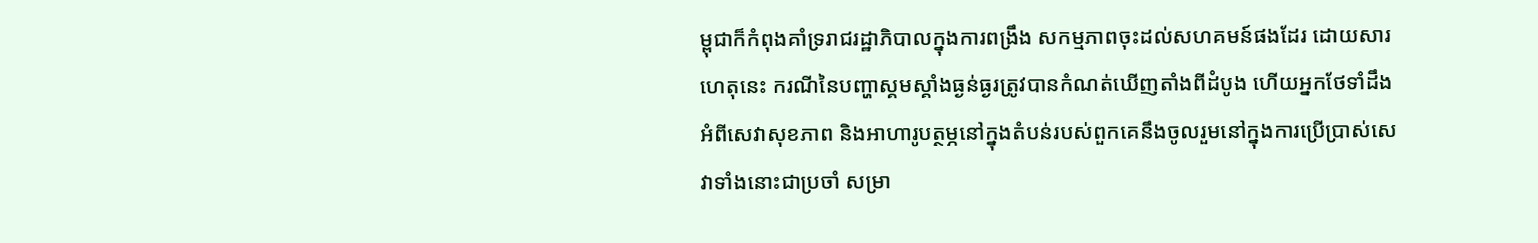ម្ពុជាក៏កំពុងគាំទ្ររាជរដ្ឋាភិបាលក្នុងការពង្រឹង សកម្មភាពចុះដល់សហគមន៍ផងដែរ ដោយសារហេតុនេះ ករណីនៃបញ្ហាស្គមស្គាំងធ្ងន់ធ្ងរត្រូវបានកំណត់ឃើញតាំងពីដំបូង ហើយអ្នកថែទាំដឹងអំពីសេវាសុខភាព និងអាហារូបត្ថម្ភនៅក្នុងតំបន់របស់ពួកគេនឹងចូលរួមនៅក្នុងការប្រើប្រាស់សេវាទាំងនោះជាប្រចាំ សម្រា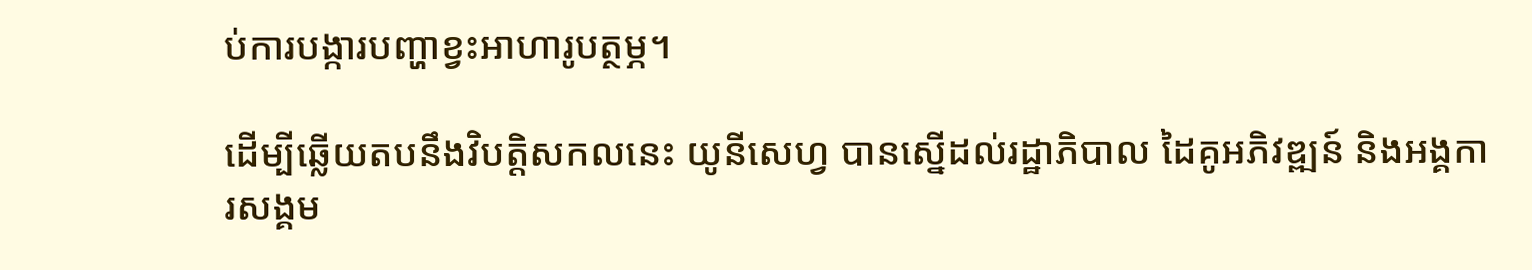ប់ការបង្ការបញ្ហាខ្វះអាហារូបត្ថម្ភ។

ដើម្បីឆ្លើយតបនឹងវិបត្តិសកលនេះ យូនីសេហ្វ បានស្នើដល់រដ្ឋាភិបាល ដៃគូអភិវឌ្ឍន៍ និងអង្គការសង្គម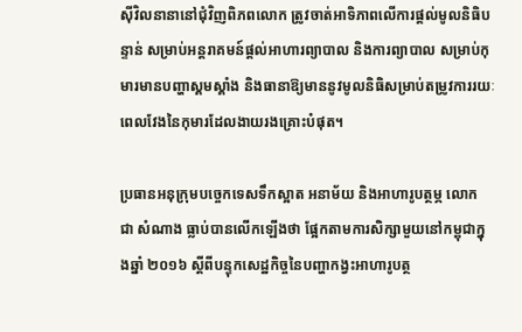ស៊ីវិលនានានៅជុំវិញពិភពលោក ត្រូវចាត់អាទិភាពលើការផ្ដល់មូលនិធិបន្ទាន់ សម្រាប់អន្តរាគមន៍ផ្តល់អាហារព្យាបាល និងការព្យាបាល សម្រាប់កុមារមានបញ្ហាស្គមស្គាំង និងធានាឱ្យមាននូវមូលនិធិសម្រាប់តម្រូវការរយៈពេលវែងនៃកុមារដែលងាយរងគ្រោះបំផុត។

ប្រធានអនុក្រុមបច្ចេកទេសទឹកស្អាត អនាម័យ និងអាហារូបត្ថម្ភ លោក ជា សំណាង ធ្លាប់បានលើកឡើងថា ផ្អែកតាមការសិក្សាមួយនៅកម្ពុជាក្នុងឆ្នាំ ២០១៦ ស្តីពីបន្ទុកសេដ្ឋកិច្ចនៃបញ្ហាកង្វះអាហារូបត្ថ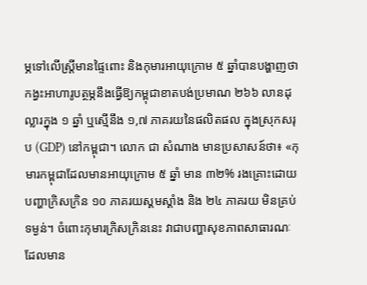ម្ភទៅលើស្ត្រីមានផ្ទៃពោះ និងកុមារអាយុក្រោម ៥ ឆ្នាំបានបង្ហាញថា កង្វះអាហារូបត្ថម្ភនឹងធ្វើឱ្យកម្ពុជាខាតបង់ប្រមាណ ២៦៦ លានដុល្លារក្នុង ១ ឆ្នាំ ឬស្មើនឹង ១,៧ ភាគរយនៃផលិតផល ក្នុងស្រុកសរុប (GDP) នៅកម្ពុជា។ លោក ជា សំណាង មានប្រសាសន៍ថា៖ «កុមារកម្ពុជាដែលមានអាយុក្រោម ៥ ឆ្នាំ មាន ៣២% រងគ្រោះដោយបញ្ហាក្រិសក្រិន ១០ ភាគរយស្គមស្គាំង និង ២៤ ភាគរយ មិនគ្រប់ទម្ងន់។ ចំពោះកុមារក្រិសក្រិននេះ វាជាបញ្ហាសុខភាពសាធារណៈ ដែលមាន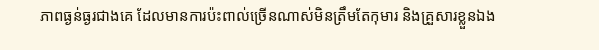ភាពធ្ងន់ធ្ងរជាងគេ ដែលមានការប៉ះពាល់ច្រើនណាស់មិនត្រឹមតែកុមារ និងគ្រួសារខ្លួនឯង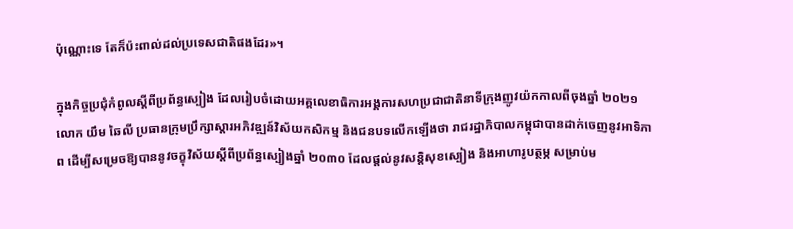ប៉ុណ្ណោះទេ តែក៏ប៉ះពាល់ដល់ប្រទេសជាតិផងដែរ»។

ក្នុងកិច្ចប្រជុំកំពូលស្ដីពីប្រព័ន្ធស្បៀង ដែលរៀបចំដោយអគ្គលេខាធិការអង្គការសហប្រជាជាតិនាទីក្រុងញូវយ៉កកាលពីចុងឆ្នាំ ២០២១ លោក យឹម ឆៃលី ប្រធានក្រុមប្រឹក្សាស្តារអភិវឌ្ឍន៍វិស័យកសិកម្ម និងជនបទលើកឡើងថា រាជរដ្ឋាភិបាលកម្ពុជាបានដាក់ចេញនូវអាទិភាព ដើម្បីសម្រេចឱ្យបាននូវចក្ខុវិស័យស្តីពីប្រព័ន្ធស្បៀងឆ្នាំ ២០៣០ ដែលផ្តល់នូវសន្តិសុខស្បៀង និងអាហារូបត្ថម្ភ សម្រាប់ម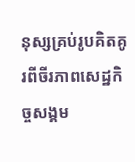នុស្សគ្រប់រូបគិតគូរពីចីរភាពសេដ្ឋកិច្ចសង្គម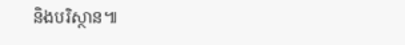និងបរិស្ថាន៕